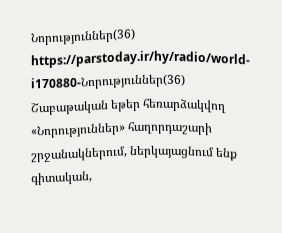Նորություններ(36)
https://parstoday.ir/hy/radio/world-i170880-Նորություններ(36)
Շաբաթական եթեր հեռարձակվող «Նորություններ» հաղորդաշարի շրջանակներում, ներկայացնում ենք գիտական,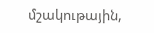մշակութային,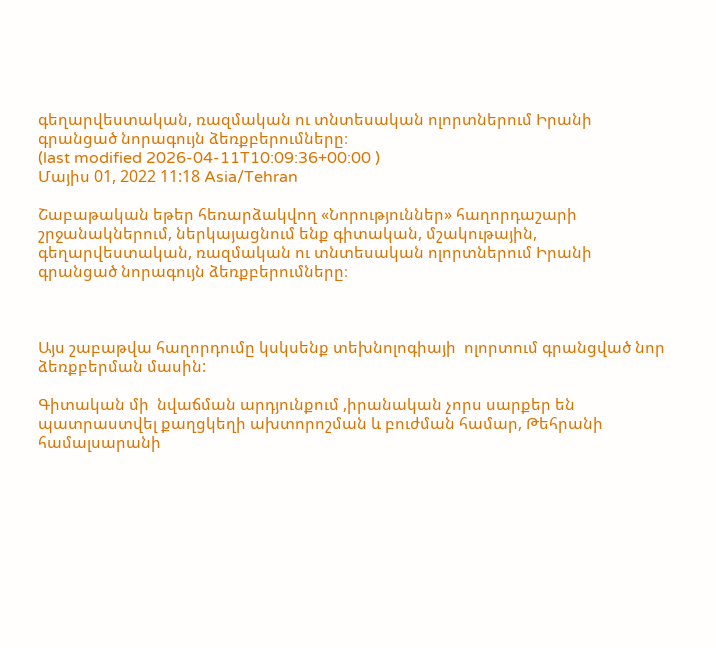գեղարվեստական, ռազմական ու տնտեսական ոլորտներում Իրանի գրանցած նորագույն ձեռքբերումները։
(last modified 2026-04-11T10:09:36+00:00 )
Մայիս 01, 2022 11:18 Asia/Tehran

Շաբաթական եթեր հեռարձակվող «Նորություններ» հաղորդաշարի շրջանակներում, ներկայացնում ենք գիտական, մշակութային, գեղարվեստական, ռազմական ու տնտեսական ոլորտներում Իրանի գրանցած նորագույն ձեռքբերումները։



Այս շաբաթվա հաղորդումը կսկսենք տեխնոլոգիայի  ոլորտում գրանցված նոր ձեռքբերման մասին:

Գիտական մի  նվաճման արդյունքում ,իրանական չորս սարքեր են պատրաստվել քաղցկեղի ախտորոշման և բուժման համար, Թեհրանի համալսարանի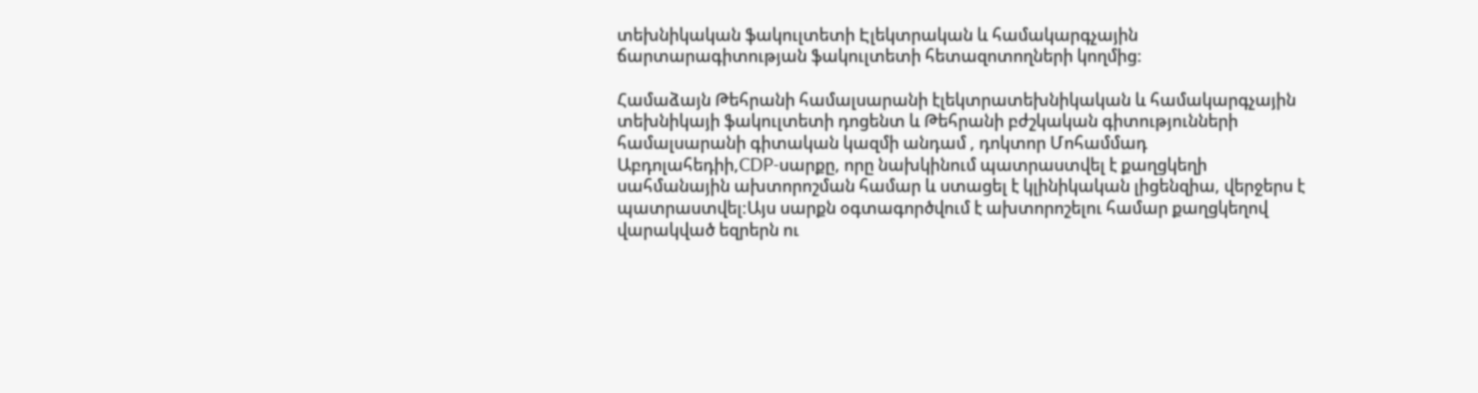տեխնիկական ֆակուլտետի Էլեկտրական և համակարգչային   ճարտարագիտության ֆակուլտետի հետազոտողների կողմից:

Համաձայն Թեհրանի համալսարանի էլեկտրատեխնիկական և համակարգչային տեխնիկայի ֆակուլտետի դոցենտ և Թեհրանի բժշկական գիտությունների համալսարանի գիտական կազմի անդամ , դոկտոր Մոհամմադ Աբդոլահեդիի,CDP-սարքը, որը նախկինում պատրաստվել է քաղցկեղի սահմանային ախտորոշման համար և ստացել է կլինիկական լիցենզիա, վերջերս է պատրաստվել:Այս սարքն օգտագործվում է ախտորոշելու համար քաղցկեղով վարակված եզրերն ու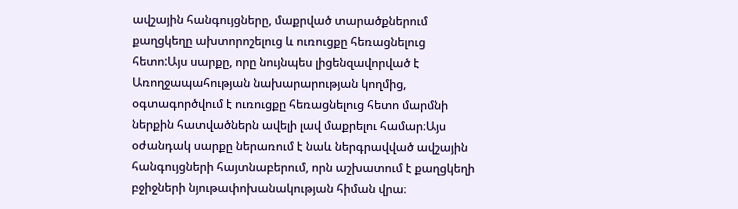ավշային հանգույցները, մաքրված տարածքներում քաղցկեղը ախտորոշելուց և ուռուցքը հեռացնելուց հետո:Այս սարքը, որը նույնպես լիցենզավորված է Առողջապահության նախարարության կողմից, օգտագործվում է ուռուցքը հեռացնելուց հետո մարմնի ներքին հատվածներն ավելի լավ մաքրելու համար։Այս օժանդակ սարքը ներառում է նաև ներգրավված ավշային հանգույցների հայտնաբերում, որն աշխատում է քաղցկեղի բջիջների նյութափոխանակության հիման վրա։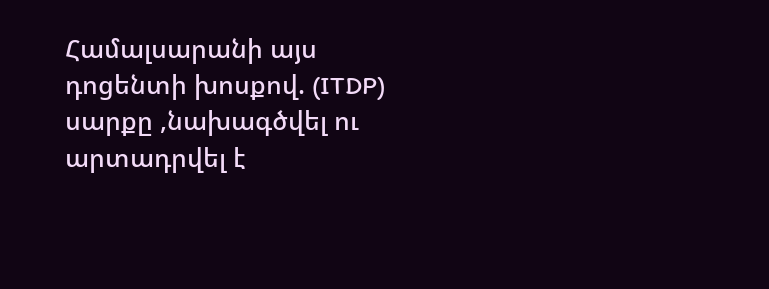Համալսարանի այս դոցենտի խոսքով. (ITDP) սարքը ,նախագծվել ու արտադրվել է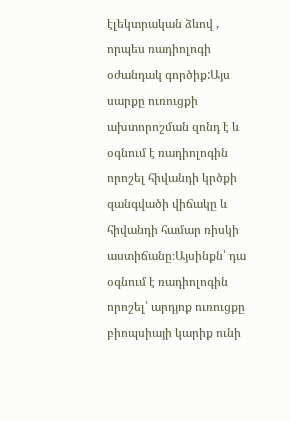էլեկտրական ձևով , որպես ռադիոլոգի օժանդակ գործիք:Այս սարքը ուռուցքի ախտորոշման զոնդ է և օգնում է ռադիոլոգին որոշել հիվանդի կրծքի զանգվածի վիճակը և հիվանդի համար ռիսկի աստիճանը։Այսինքն՝ դա օգնում է ռադիոլոգին որոշել՝ արդյոք ուռուցքը բիոպսիայի կարիք ունի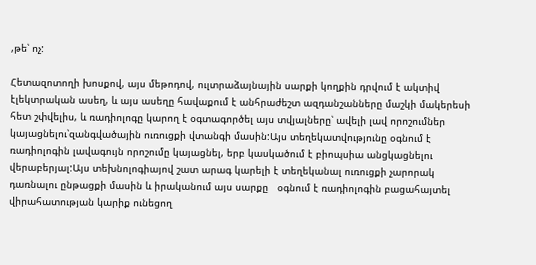,թե՝ ոչ:

Հետազոտողի խոսքով, այս մեթոդով, ուլտրաձայնային սարքի կողքին դրվում է ակտիվ էլեկտրական ասեղ, և այս ասեղը հավաքում է անհրաժեշտ ազդանշանները մաշկի մակերեսի հետ շփվելիս, և ռադիոլոգը կարող է օգտագործել այս տվյալները՝ ավելի լավ որոշումներ կայացնելու՝զանգվածային ուռուցքի վտանգի մասին:Այս տեղեկատվությունը օգնում է ռադիոլոգին լավագույն որոշումը կայացնել, երբ կասկածում է բիոպսիա անցկացնելու վերաբերյալ:Այս տեխնոլոգիայով շատ արագ կարելի է տեղեկանալ ուռուցքի չարորակ դառնալու ընթացքի մասին և իրականում այս սարքը   օգնում է ռադիոլոգին բացահայտել վիրահատության կարիք ունեցող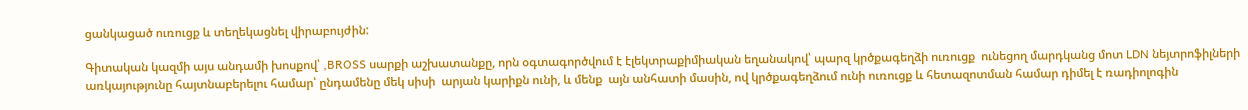ցանկացած ուռուցք և տեղեկացնել վիրաբույժին:

Գիտական կազմի այս անդամի խոսքով՝ ,BROSS սարքի աշխատանքը, որն օգտագործվում է էլեկտրաքիմիական եղանակով՝ պարզ կրծքագեղձի ուռուցք  ունեցող մարդկանց մոտ LDN նեյտրոֆիլների առկայությունը հայտնաբերելու համար՝ ընդամենը մեկ սիսի  արյան կարիքն ունի, և մենք  այն անհատի մասին, ով կրծքագեղձում ունի ուռուցք և հետազոտման համար դիմել է ռադիոլոգին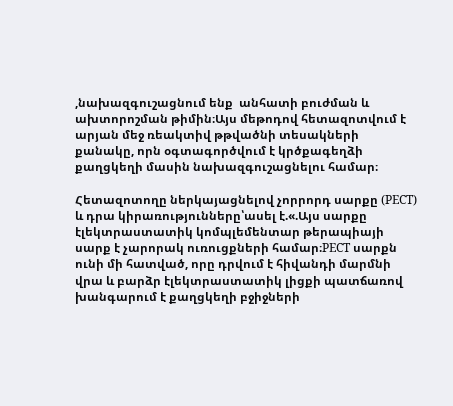,նախազգուշացնում ենք  անհատի բուժման և ախտորոշման թիմին։Այս մեթոդով հետազոտվում է արյան մեջ ռեակտիվ թթվածնի տեսակների քանակը, որն օգտագործվում է կրծքագեղձի քաղցկեղի մասին նախազգուշացնելու համար։

Հետազոտողը ներկայացնելով չորրորդ սարքը (PECT) և դրա կիրառությունները՝ասել է.«.Այս սարքը էլեկտրաստատիկ կոմպլեմենտար թերապիայի սարք է չարորակ ուռուցքների համար։PECT սարքն ունի մի հատված, որը դրվում է հիվանդի մարմնի վրա և բարձր էլեկտրաստատիկ լիցքի պատճառով խանգարում է քաղցկեղի բջիջների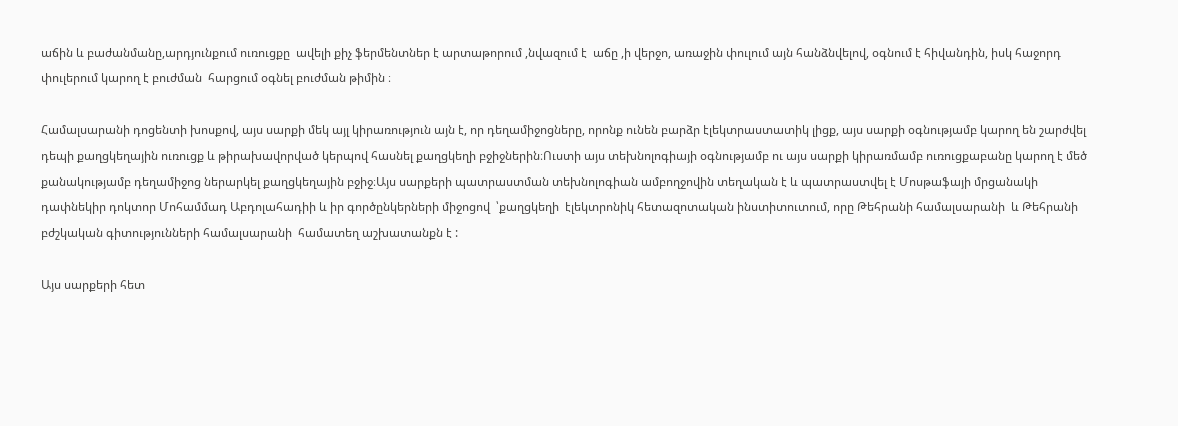աճին և բաժանմանը,արդյունքում ուռուցքը  ավելի քիչ ֆերմենտներ է արտաթորում ,նվազում է  աճը ,ի վերջո, առաջին փուլում այն հանձնվելով, օգնում է հիվանդին, իսկ հաջորդ փուլերում կարող է բուժման  հարցում օգնել բուժման թիմին ։

Համալսարանի դոցենտի խոսքով, այս սարքի մեկ այլ կիրառություն այն է, որ դեղամիջոցները, որոնք ունեն բարձր էլեկտրաստատիկ լիցք, այս սարքի օգնությամբ կարող են շարժվել դեպի քաղցկեղային ուռուցք և թիրախավորված կերպով հասնել քաղցկեղի բջիջներին։Ուստի այս տեխնոլոգիայի օգնությամբ ու այս սարքի կիրառմամբ ուռուցքաբանը կարող է մեծ քանակությամբ դեղամիջոց ներարկել քաղցկեղային բջիջ։Այս սարքերի պատրաստման տեխնոլոգիան ամբողջովին տեղական է և պատրաստվել է Մոսթաֆայի մրցանակի դափնեկիր դոկտոր Մոհամմադ Աբդոլահադիի և իր գործընկերների միջոցով  ՝քաղցկեղի  էլեկտրոնիկ հետազոտական ինստիտուտում, որը Թեհրանի համալսարանի  և Թեհրանի բժշկական գիտությունների համալսարանի  համատեղ աշխատանքն է :

Այս սարքերի հետ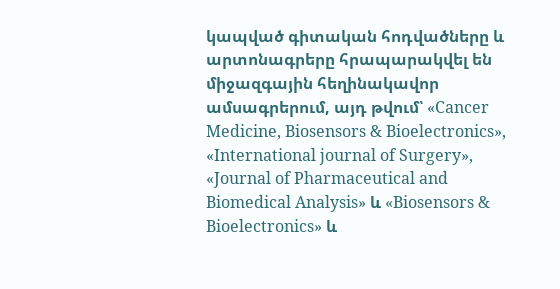կապված գիտական հոդվածները և արտոնագրերը հրապարակվել են միջազգային հեղինակավոր ամսագրերում, այդ թվում՝ «Cancer Medicine, Biosensors & Bioelectronics», «International journal of Surgery», «Journal of Pharmaceutical and Biomedical Analysis» և «Biosensors & Bioelectronics» և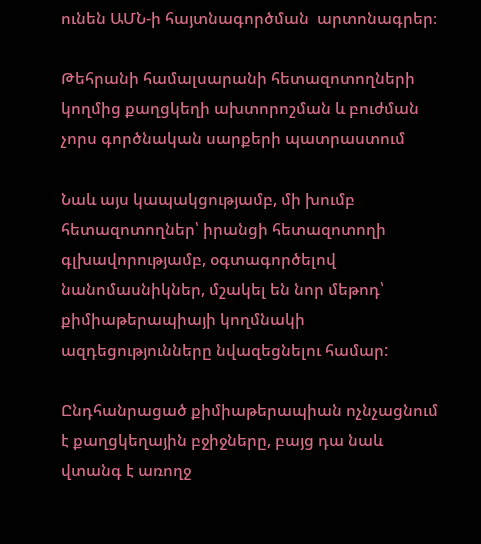ունեն ԱՄՆ-ի հայտնագործման  արտոնագրեր։

Թեհրանի համալսարանի հետազոտողների կողմից քաղցկեղի ախտորոշման և բուժման չորս գործնական սարքերի պատրաստում

Նաև այս կապակցությամբ, մի խումբ հետազոտողներ՝ իրանցի հետազոտողի գլխավորությամբ, օգտագործելով նանոմասնիկներ, մշակել են նոր մեթոդ՝ քիմիաթերապիայի կողմնակի ազդեցությունները նվազեցնելու համար:

Ընդհանրացած քիմիաթերապիան ոչնչացնում  է քաղցկեղային բջիջները, բայց դա նաև վտանգ է առողջ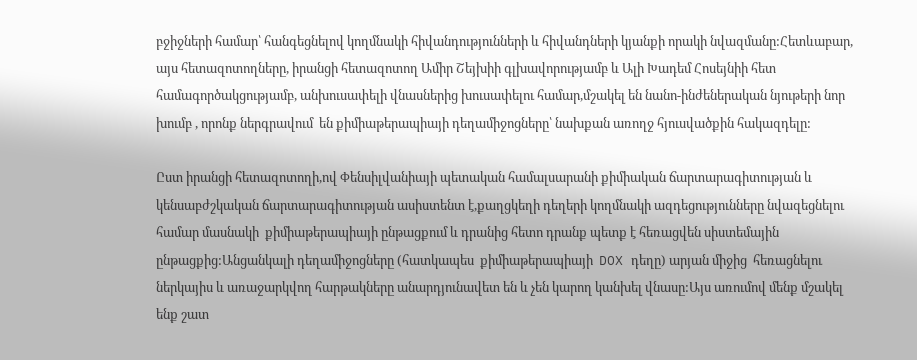բջիջների համար՝ հանգեցնելով կողմնակի հիվանդությունների և հիվանդների կյանքի որակի նվազմանը:Հետևաբար, այս հետազոտողները, իրանցի հետազոտող Ամիր Շեյխիի գլխավորությամբ և Ալի Խադեմ Հոսեյնիի հետ համագործակցությամբ, անխուսափելի վնասներից խուսափելու համար,մշակել են նանո-ինժեներական նյութերի նոր խումբ , որոնք ներգրավում  են քիմիաթերապիայի դեղամիջոցները՝ նախքան առողջ հյուսվածքին հակազդելը:

Ըստ իրանցի հետազոտողի,ով Փենսիլվանիայի պետական համալսարանի քիմիական ճարտարագիտության և կենսաբժշկական ճարտարագիտության ասիստենտ է,քաղցկեղի դեղերի կողմնակի ազդեցությունները նվազեցնելու համար մասնակի  քիմիաթերապիայի ընթացքում և դրանից հետո դրանք պետք է հեռացվեն սիստեմային ընթացքից:Անցանկալի դեղամիջոցները (հատկապես  քիմիաթերապիայի  DOX դեղը) արյան միջից  հեռացնելու ներկայիս և առաջարկվող հարթակները անարդյունավետ են և չեն կարող կանխել վնասը:Այս առումով մենք մշակել ենք շատ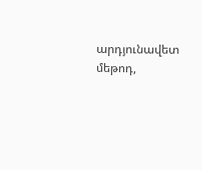արդյունավետ մեթոդ,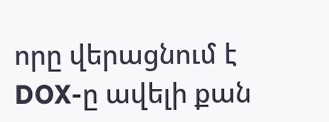որը վերացնում է DOX-ը ավելի քան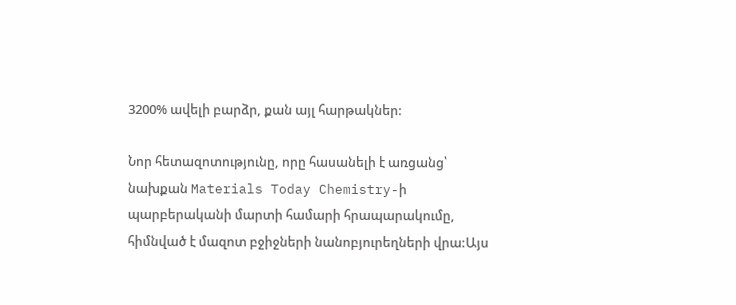3200% ավելի բարձր, քան այլ հարթակներ:

Նոր հետազոտությունը, որը հասանելի է առցանց՝ նախքան Materials Today Chemistry-ի պարբերականի մարտի համարի հրապարակումը, հիմնված է մազոտ բջիջների նանոբյուրեղների վրա:Այս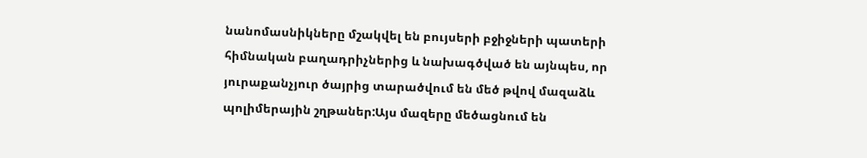նանոմասնիկները մշակվել են բույսերի բջիջների պատերի հիմնական բաղադրիչներից և նախագծված են այնպես, որ յուրաքանչյուր ծայրից տարածվում են մեծ թվով մազաձև պոլիմերային շղթաներ:Այս մազերը մեծացնում են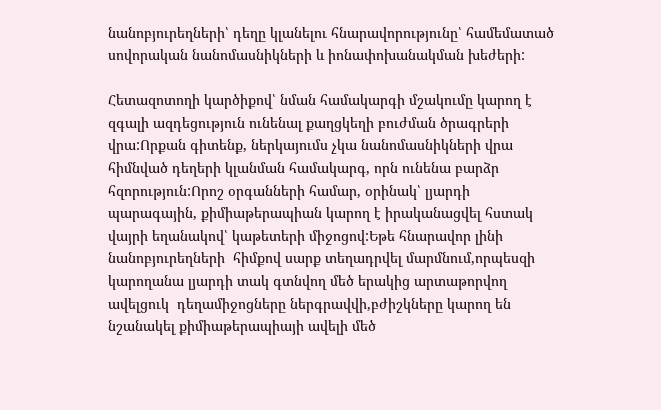նանոբյուրեղների՝ դեղը կլանելու հնարավորությունը՝ համեմատած սովորական նանոմասնիկների և իոնափոխանակման խեժերի:

Հետազոտողի կարծիքով՝ նման համակարգի մշակումը կարող է զգալի ազդեցություն ունենալ քաղցկեղի բուժման ծրագրերի վրա:Որքան գիտենք, ներկայումս չկա նանոմասնիկների վրա հիմնված դեղերի կլանման համակարգ, որն ունենա բարձր հզորություն:Որոշ օրգանների համար, օրինակ՝ լյարդի պարագային, քիմիաթերապիան կարող է իրականացվել հստակ վայրի եղանակով՝ կաթետերի միջոցով:Եթե հնարավոր լինի  նանոբյուրեղների  հիմքով սարք տեղադրվել մարմնում,որպեսզի կարողանա լյարդի տակ գտնվող մեծ երակից արտաթորվող  ավելցուկ  դեղամիջոցները ներգրավվի,բժիշկները կարող են նշանակել քիմիաթերապիայի ավելի մեծ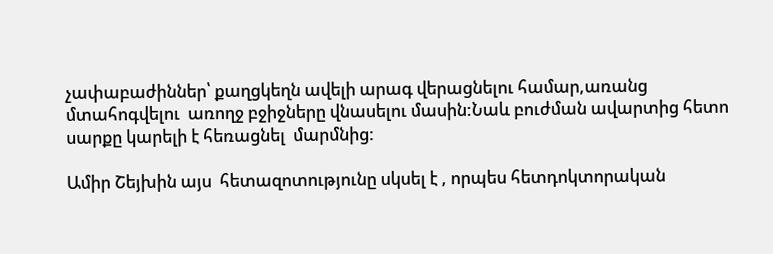չափաբաժիններ՝ քաղցկեղն ավելի արագ վերացնելու համար,առանց մտահոգվելու  առողջ բջիջները վնասելու մասին:Նաև բուժման ավարտից հետո սարքը կարելի է հեռացնել  մարմնից:

Ամիր Շեյխին այս  հետազոտությունը սկսել է , որպես հետդոկտորական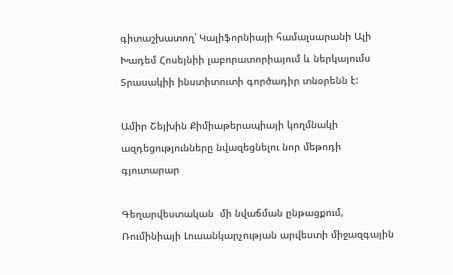գիտաշխատող՝ Կալիֆորնիայի համալսարանի Ալի Խադեմ Հոսեյնիի լաբորատորիայում և ներկայումս Տրասակիի ինստիտուտի գործադիր տնօրենն է:

Ամիր Շեյխին Քիմիաթերապիայի կողմնակի ազդեցությունները նվազեցնելու նոր մեթոդի գյուտարար

Գեղարվեստական  մի նվաճման ընթացքում, Ռումինիայի Լուսանկարչության արվեստի միջազգային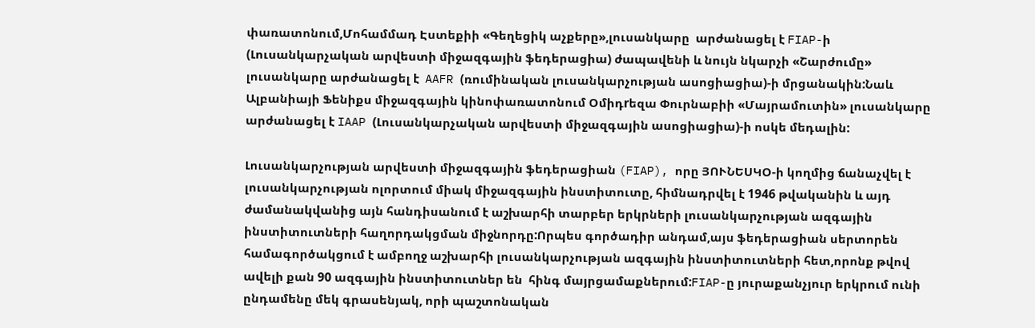փառատոնում,Մոհամմադ Էստեքիի «Գեղեցիկ աչքերը»,լուսանկարը  արժանացել է FIAP-ի (Լուսանկարչական արվեստի միջազգային ֆեդերացիա) ժապավենի և նույն նկարչի «Շարժումը» լուսանկարը արժանացել է  AAFR (ռումինական լուսանկարչության ասոցիացիա)-ի մրցանակին:Նաև Ալբանիայի Ֆենիքս միջազգային կինոփառատոնում Օմիդrեզա Փուրնաբիի «Մայրամուտին» լուսանկարը արժանացել է IAAP (Լուսանկարչական արվեստի միջազգային ասոցիացիա)-ի ոսկե մեդալին:

Լուսանկարչության արվեստի միջազգային ֆեդերացիան (FIAP), որը ՅՈՒՆԵՍԿՕ-ի կողմից ճանաչվել է լուսանկարչության ոլորտում միակ միջազգային ինստիտուտը, հիմնադրվել է 1946 թվականին և այդ ժամանակվանից այն հանդիսանում է աշխարհի տարբեր երկրների լուսանկարչության ազգային ինստիտուտների հաղորդակցման միջնորդը:Որպես գործադիր անդամ,այս ֆեդերացիան սերտորեն համագործակցում է ամբողջ աշխարհի լուսանկարչության ազգային ինստիտուտների հետ,որոնք թվով ավելի քան 90 ազգային ինստիտուտներ են  հինգ մայրցամաքներում:FIAP-ը յուրաքանչյուր երկրում ունի ընդամենը մեկ գրասենյակ, որի պաշտոնական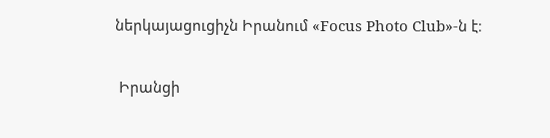ներկայացուցիչն Իրանում «Focus Photo Club»-ն է։

 Իրանցի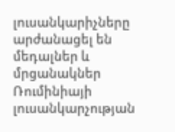լուսանկարիչները  արժանացել են մեդալներ և մրցանակներ Ռումինիայի լուսանկարչության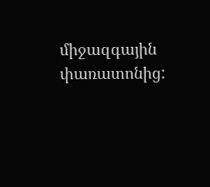միջազգային փառատոնից: